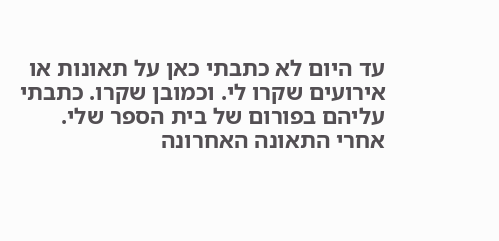עד היום לא כתבתי כאן על תאונות או אירועים שקרו לי. וכמובן שקרו. כתבתי עליהם בפורום של בית הספר שלי.
אחרי התאונה האחרונה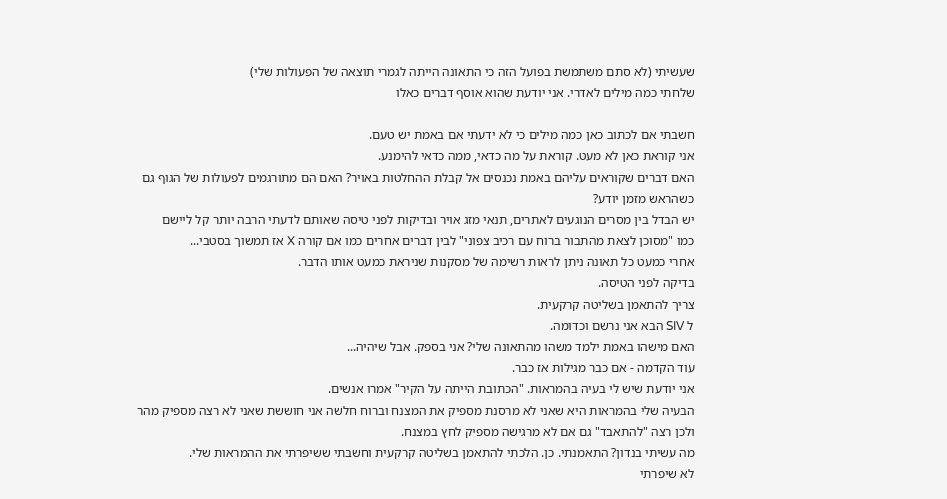שעשיתי (לא סתם משתמשת בפועל הזה כי התאונה הייתה לגמרי תוצאה של הפעולות שלי)
שלחתי כמה מילים לאדרי. אני יודעת שהוא אוסף דברים כאלו

חשבתי אם לכתוב כאן כמה מילים כי לא ידעתי אם באמת יש טעם.
אני קוראת כאן לא מעט. קוראת על מה כדאי, ממה כדאי להימנע.
האם דברים שקוראים עליהם באמת נכנסים אל קבלת ההחלטות באויר? האם הם מתורגמים לפעולות של הגוף גם כשהראש מזמן יודע?
יש הבדל בין מסרים הנוגעים לאתרים, תנאי מזג אויר ובדיקות לפני טיסה שאותם לדעתי הרבה יותר קל ליישם
כמו "מסוכן לצאת מהתבור ברוח עם רכיב צפוני" לבין דברים אחרים כמו אם קורה X אז תמשוך בסטבי...
אחרי כמעט כל תאונה ניתן לראות רשימה של מסקנות שניראת כמעט אותו הדבר.
בדיקה לפני הטיסה.
צריך להתאמן בשליטה קרקעית.
ל SIV הבא אני נרשם וכדומה.
האם מישהו באמת ילמד משהו מהתאונה שלי? אני בספק. אבל שיהיה...
עוד הקדמה - אם כבר מגילות אז כבר.
אני יודעת שיש לי בעיה בהמראות. "הכתובת הייתה על הקיר" אמרו אנשים.
הבעיה שלי בהמראות היא שאני לא מרסנת מספיק את המצנח וברוח חלשה אני חוששת שאני לא רצה מספיק מהר
ולכן רצה "להתאבד" גם אם לא מרגישה מספיק לחץ במצנח.
מה עשיתי בנדון? התאמנתי. כן. הלכתי להתאמן בשליטה קרקעית וחשבתי ששיפרתי את ההמראות שלי.
לא שיפרתי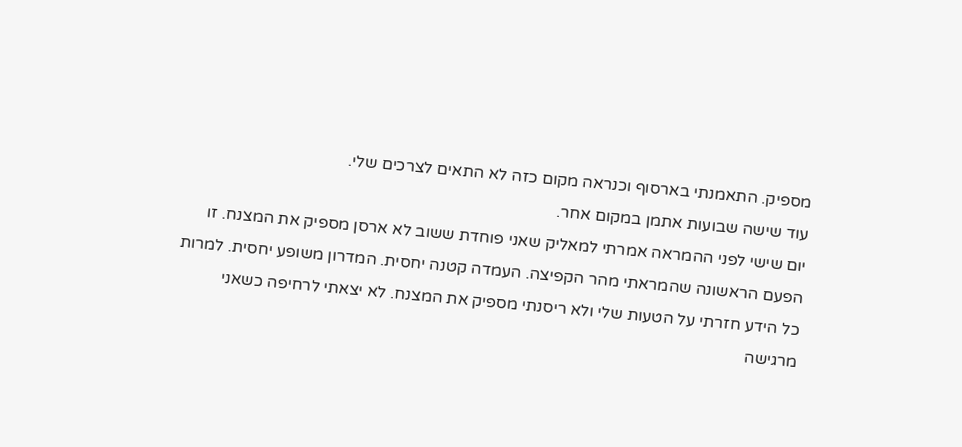מספיק. התאמנתי בארסוף וכנראה מקום כזה לא התאים לצרכים שלי.
עוד שישה שבועות אתמן במקום אחר.
יום שישי לפני ההמראה אמרתי למאליק שאני פוחדת ששוב לא ארסן מספיק את המצנח. זו הפעם הראשונה שהמראתי מהר הקפיצה. העמדה קטנה יחסית. המדרון משופע יחסית. למרות כל הידע חזרתי על הטעות שלי ולא ריסנתי מספיק את המצנח. לא יצאתי לרחיפה כשאני מרגישה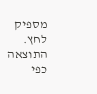מספיק לחץ. התוצאה כפי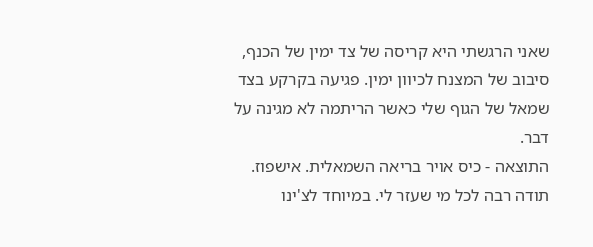שאני הרגשתי היא קריסה של צד ימין של הכנף, סיבוב של המצנח לכיוון ימין. פגיעה בקרקע בצד שמאל של הגוף שלי כאשר הריתמה לא מגינה על דבר.
התוצאה - כיס אויר בריאה השמאלית. אישפוז.
תודה רבה לכל מי שעזר לי. במיוחד לצ'ינו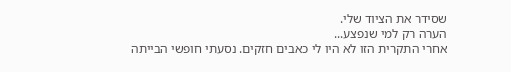שסידר את הציוד שלי.
הערה רק למי שנפצע...
אחרי התקרית הזו לא היו לי כאבים חזקים. נסעתי חופשי הבייתה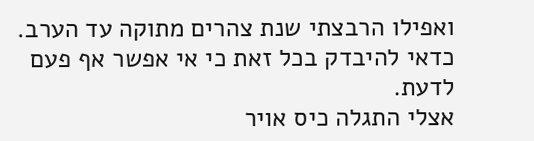ואפילו הרבצתי שנת צהרים מתוקה עד הערב.
כדאי להיבדק בכל זאת כי אי אפשר אף פעם לדעת.
אצלי התגלה כיס אויר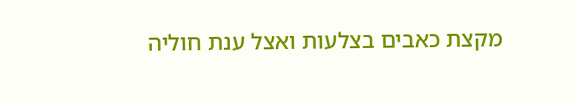מקצת כאבים בצלעות ואצל ענת חוליה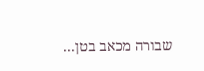שבורה מכאב בטן...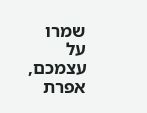שמרו על עצמכם,
אפרת